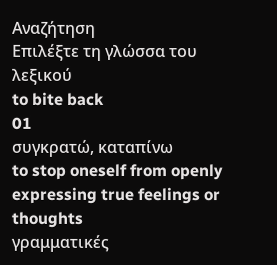Αναζήτηση
Επιλέξτε τη γλώσσα του λεξικού
to bite back
01
συγκρατώ, καταπίνω
to stop oneself from openly expressing true feelings or thoughts
γραμματικές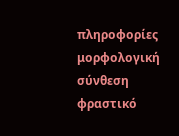πληροφορίες
μορφολογική σύνθεση
φραστικό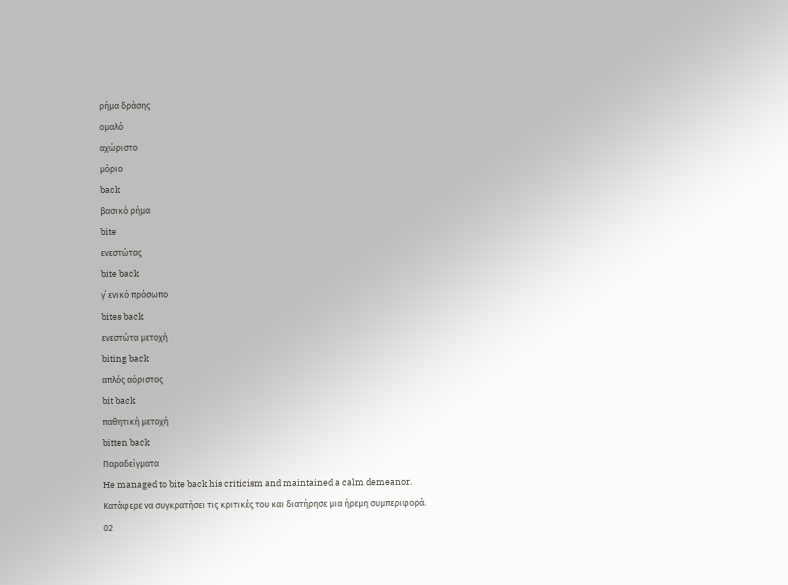ρήμα δράσης
ομαλό
αχώριστο
μόριο
back
βασικό ρήμα
bite
ενεστώτας
bite back
γ΄ ενικό πρόσωπο
bites back
ενεστώτα μετοχή
biting back
απλός αόριστος
bit back
παθητική μετοχή
bitten back
Παραδείγματα
He managed to bite back his criticism and maintained a calm demeanor.
Κατάφερε να συγκρατήσει τις κριτικές του και διατήρησε μια ήρεμη συμπεριφορά.
02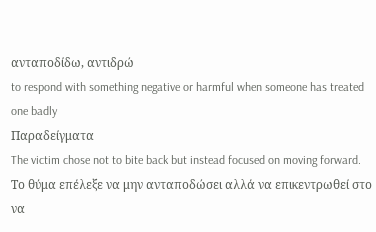ανταποδίδω, αντιδρώ
to respond with something negative or harmful when someone has treated one badly
Παραδείγματα
The victim chose not to bite back but instead focused on moving forward.
Το θύμα επέλεξε να μην ανταποδώσει αλλά να επικεντρωθεί στο να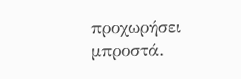προχωρήσει μπροστά.